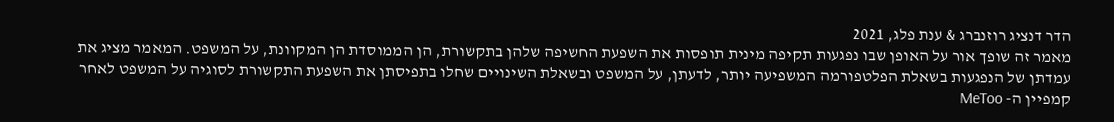הדר דנציג רוזנברג & ענת פלג, 2021
מאמר זה שופך אור על האופן שבו נפגעות תקיפה מינית תופסות את השפעת החשיפה שלהן בתקשורת, הן הממוסדת הן המקוונת, על המשפט. המאמר מציג את עמדתן של הנפגעות בשאלת הפלטפורמה המשפיעה יותר, לדעתן, על המשפט ובשאלת השינויים שחלו בתפיסתן את השפעת התקשורת לסוגיה על המשפט לאחר קמפיין ה- MeToo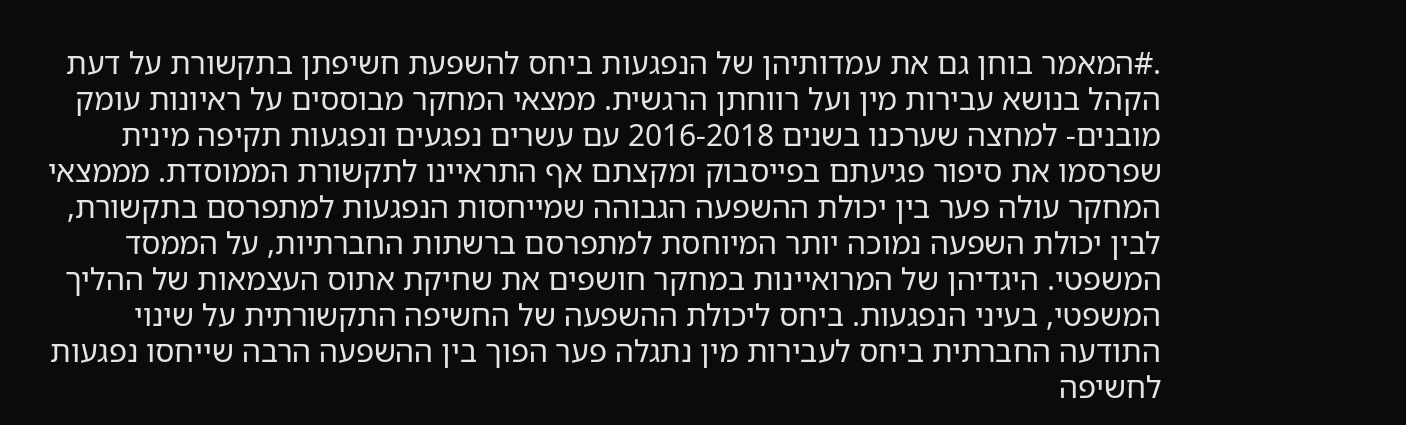.#המאמר בוחן גם את עמדותיהן של הנפגעות ביחס להשפעת חשיפתן בתקשורת על דעת הקהל בנושא עבירות מין ועל רווחתן הרגשית. ממצאי המחקר מבוססים על ראיונות עומק מובנים- למחצה שערכנו בשנים 2016-2018 עם עשרים נפגעים ונפגעות תקיפה מינית שפרסמו את סיפור פגיעתם בפייסבוק ומקצתם אף התראיינו לתקשורת הממוסדת. מממצאי המחקר עולה פער בין יכולת ההשפעה הגבוהה שמייחסות הנפגעות למתפרסם בתקשורת, לבין יכולת השפעה נמוכה יותר המיוחסת למתפרסם ברשתות החברתיות, על הממסד המשפטי. היגדיהן של המרואיינות במחקר חושפים את שחיקת אתוס העצמאות של ההליך המשפטי, בעיני הנפגעות. ביחס ליכולת ההשפעה של החשיפה התקשורתית על שינוי התודעה החברתית ביחס לעבירות מין נתגלה פער הפוך בין ההשפעה הרבה שייחסו נפגעות לחשיפה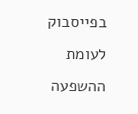בפייסבוק לעומת ההשפעה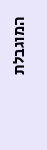המוגבלת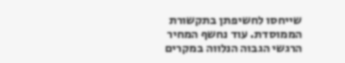שייחסו לחשיפתן בתקשורת הממוסדת. עוד נחשף המחיר הרגשי הגבוה הנלווה במקרים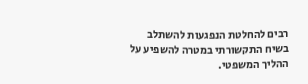רבים להחלטת הנפגעות להשתלב בשיח התקשורתי במטרה להשפיע על ההליך המשפטי.